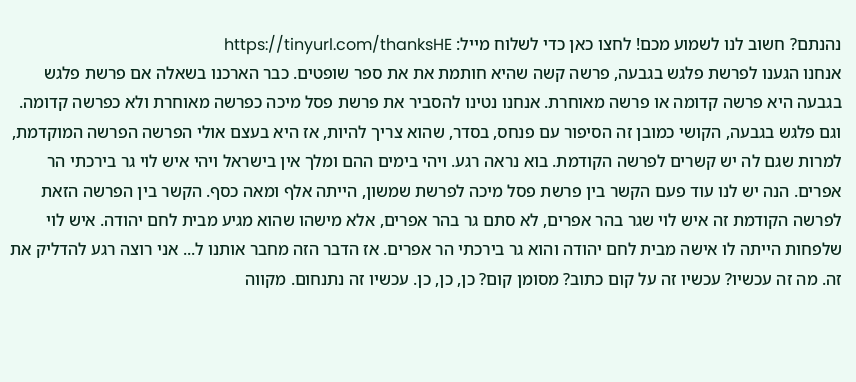נהנתם? חשוב לנו לשמוע מכם! לחצו כאן כדי לשלוח מייל: https://tinyurl.com/thanksHE
אנחנו הגענו לפרשת פלגש בגבעה, פרשה קשה שהיא חותמת את את ספר שופטים. כבר הארכנו בשאלה אם פרשת פלגש בגבעה היא פרשה קדומה או פרשה מאוחרת. אנחנו נטינו להסביר את פרשת פסל מיכה כפרשה מאוחרת ולא כפרשה קדומה. וגם פלגש בגבעה, הקושי כמובן זה הסיפור עם פנחס, בסדר, שהוא צריך להיות, אז היא בעצם אולי הפרשה הפרשה המוקדמת, למרות שגם לה יש קשרים לפרשה הקודמת. בוא נראה רגע. ויהי בימים ההם ומלך אין בישראל ויהי איש לוי גר בירכתי הר אפרים. הנה יש לנו עוד פעם הקשר בין פרשת פסל מיכה לפרשת שמשון, הייתה אלף ומאה כסף. הקשר בין הפרשה הזאת לפרשה הקודמת זה איש לוי שגר בהר אפרים, לא סתם גר בהר אפרים, אלא מישהו שהוא מגיע מבית לחם יהודה. איש לוי שלפחות הייתה לו אישה מבית לחם יהודה והוא גר בירכתי הר אפרים. אז הדבר הזה מחבר אותנו ל... אני רוצה רגע להדליק את זה. מה זה עכשיו? עכשיו זה על קום כתוב? מסומן קום? כן, כן, כן. עכשיו זה נתנחום. מקווה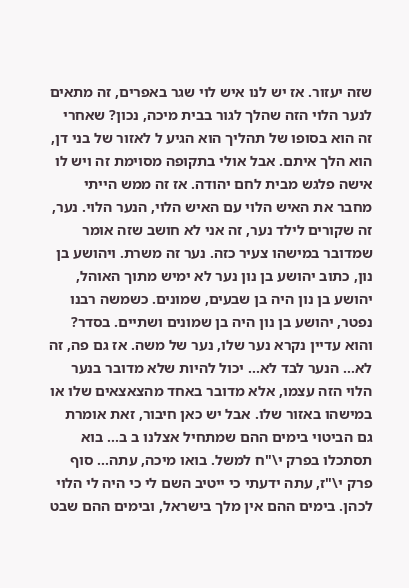שזה יעזור. אז יש לנו איש לוי שגר באפרים, זה מתאים לנער הלוי הזה שהלך לגור בבית מיכה, נכון? שאחרי זה הוא בסופו של תהליך הוא הגיע ל לאזור של בני דן, הוא הלך איתם. אבל אולי בתקופה מסוימת זה ויש לו אישה פלגש מבית לחם יהודה. אז זה ממש הייתי מחבר את האיש הלוי עם האיש הלוי, הנער הלוי. נער, זה שקורים לילד נער, זה אני לא חושב שזה אומר שמדובר במישהו צעיר כזה. נער זה משרת. ויהושע בן נון, כתוב יהושע בן נון נער לא ימיש מתוך האוהל, יהושע בן נון היה בן שבעים, שמונים. כשמשה רבנו נפטר, יהושע בן נון היה בן שמונים ושתיים. בסדר? והוא עדיין נקרא נער שלו, נער של משה. אז גם פה, זה לא... הנער לבד לא... יכול להיות שלא מדובר בנער הלוי הזה עצמו, אלא מדובר באחד מהצאצאים שלו או במישהו באזור שלו. אבל יש כאן חיבור, זאת אומרת גם הביטוי בימים ההם שמתחיל אצלנו ב ב... בוא תסתכלו בפרק י\"ח למשל. בואו מיכה, עתה... סוף פרק י\"ז, עתה ידעתי כי ייטיב השם לי כי היה לי הלוי לכהן. בימים ההם אין מלך בישראל, ובימים ההם שבט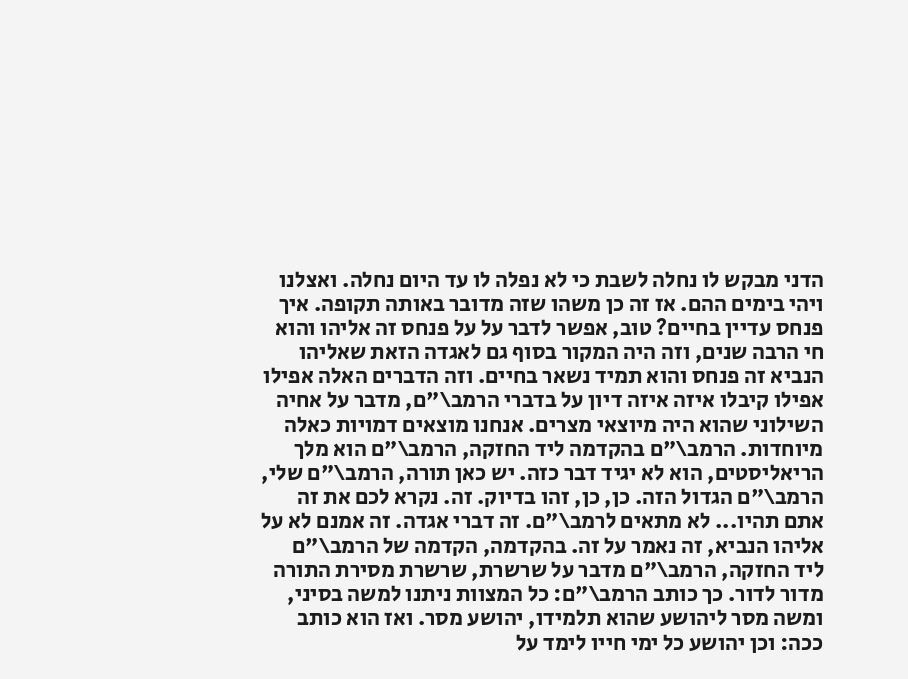הדני מבקש לו נחלה לשבת כי לא נפלה לו עד היום נחלה. ואצלנו ויהי בימים ההם. אז זה כן משהו שזה מדובר באותה תקופה. איך פנחס עדיין בחיים? טוב, אפשר לדבר על על פנחס זה אליהו והוא חי הרבה שנים, וזה היה המקור בסוף גם לאגדה הזאת שאליהו הנביא זה פנחס והוא תמיד נשאר בחיים. וזה הדברים האלה אפילו אפילו קיבלו איזה איזה דיון על בדברי הרמב\"ם, מדבר על אחיה השילוני שהוא היה מיוצאי מצרים. אנחנו מוצאים דמויות כאלה מיוחדות. הרמב\"ם בהקדמה ליד החזקה, הרמב\"ם הוא מלך הריאליסטים, הוא לא יגיד דבר כזה. יש כאן תורה, הרמב\"ם שלי, הרמב\"ם הגדול הזה. כן, כן, זהו בדיוק. זה. נקרא לכם את זה אתם תהיו... לא מתאים לרמב\"ם. זה דברי אגדה. זה אמנם לא על אליהו הנביא, זה נאמר על זה. בהקדמה, הקדמה של הרמב\"ם ליד החזקה, הרמב\"ם מדבר על שרשרת, שרשרת מסירת התורה מדור לדור. כך כותב הרמב\"ם: כל המצוות ניתנו למשה בסיני, ומשה מסר ליהושע שהוא תלמידו, יהושע מסר. ואז הוא כותב ככה: וכן יהושע כל ימי חייו לימד על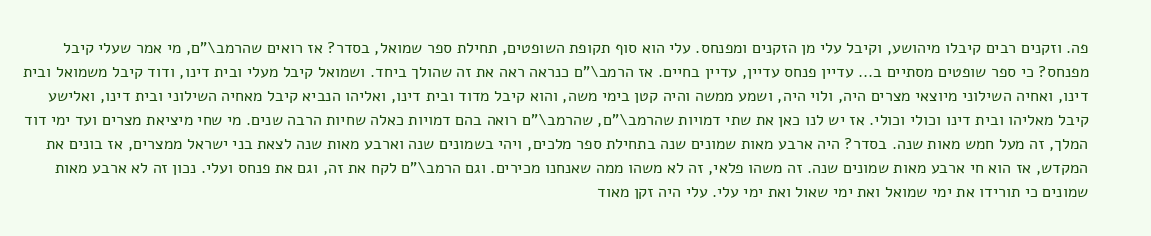פה. וזקנים רבים קיבלו מיהושע, וקיבל עלי מן הזקנים ומפנחס. עלי הוא סוף תקופת השופטים, תחילת ספר שמואל, בסדר? אז רואים שהרמב\"ם, מי אמר שעלי קיבל מפנחס? כי ספר שופטים מסתיים ב... עדיין פנחס עדיין, עדיין בחיים. אז הרמב\"ם כנראה ראה את זה שהולך ביחד. ושמואל קיבל מעלי ובית דינו, ודוד קיבל משמואל ובית דינו, ואחיה השילוני מיוצאי מצרים היה, ולוי היה, ושמע ממשה והיה קטן בימי משה, והוא קיבל מדוד ובית דינו, ואליהו הנביא קיבל מאחיה השילוני ובית דינו, ואלישע קיבל מאליהו ובית דינו וכולי וכולי. אז יש לנו כאן את שתי דמויות שהרמב\"ם, שהרמב\"ם רואה בהם דמויות כאלה שחיות הרבה שנים. מי שחי מיציאת מצרים ועד ימי דוד המלך, זה מעל חמש מאות שנה. בסדר? היה ארבע מאות שמונים שנה בתחילת ספר מלכים, ויהי בשמונים שנה וארבע מאות שנה לצאת בני ישראל ממצרים, אז בונים את המקדש, אז הוא חי ארבע מאות שמונים שנה. זה משהו פלאי, זה לא משהו ממה שאנחנו מכירים. וגם הרמב\"ם לקח את זה, וגם את פנחס ועלי. נכון זה לא ארבע מאות שמונים כי תורידו את ימי שמואל ואת ימי שאול ואת ימי עלי. עלי היה זקן מאוד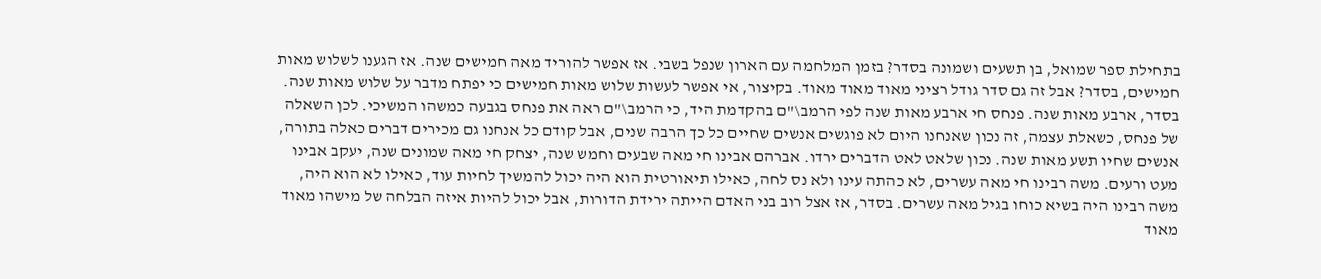בתחילת ספר שמואל, בן תשעים ושמונה בסדר? בזמן המלחמה עם הארון שנפל בשבי. אז אפשר להוריד מאה חמישים שנה. אז הגענו לשלוש מאות חמישים, בסדר? אבל זה גם סדר גודל רציני מאוד מאוד מאוד. בקיצור, אי אפשר לעשות שלוש מאות חמישים כי יפתח מדבר על שלוש מאות שנה. בסדר, ארבע מאות שנה. פנחס חי ארבע מאות שנה לפי הרמב\"ם בהקדמת היד, כי הרמב\"ם ראה את פנחס בגבעה כמשהו המשיכי. לכן השאלה של פנחס, כשאלת עצמה, זה נכון שאנחנו היום לא פוגשים אנשים שחיים כל כך הרבה שנים, אבל קודם כל אנחנו גם מכירים דברים כאלה בתורה, אנשים שחיו תשע מאות שנה. נכון שלאט לאט הדברים ירדו. אברהם אבינו חי מאה שבעים וחמש שנה, יצחק חי מאה שמונים שנה, יעקב אבינו מעט ורעים. משה רבינו חי מאה עשרים, לא כהתה עינו ולא נס לחה, כאילו תיאורטית הוא היה יכול להמשיך לחיות עוד, כאילו לא הוא היה, משה רבינו היה בשיא כוחו בגיל מאה עשרים. בסדר, אז אצל רוב בני האדם הייתה ירידת הדורות, אבל יכול להיות איזה הבלחה של מישהו מאוד מאוד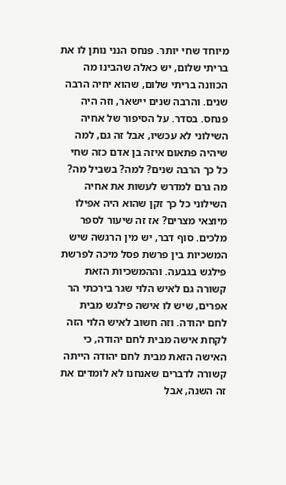מיוחד שחי יותר. פנחס הנני נותן לו את בריתי שלום, יש כאלה שהבינו מה הכוונה בריתי שלום, שהוא יחיה הרבה שנים. והרבה שנים יישאר, וזה היה פנחס. בסדר. על הסיפור של אחיה השילוני לא עכשיו, אבל זה גם, למה שיהיה פתאום איזה בן אדם כזה שחי כל כך הרבה שנים? למה? בשביל מה? מה גרם למדרש לעשות את אחיה השילוני כל כך זקן שהוא היה אפילו מיוצאי מצרים? אז זה שיעור לספר מלכים. סוף דבר, יש מין הרגשה שיש המשכיות בין פרשת פסל מיכה לפרשת פילגש בגבעה. וההמשכיות הזאת קשורה גם לאיש הלוי שגר בירכתי הר אפרים, שיש לו אישה פילגש מבית לחם יהודה. וזה חשוב לאיש הלוי הזה לקחת אישה מבית לחם יהודה, כי האישה הזאת מבית לחם יהודה הייתה קשורה לדברים שאנחנו לא לומדים את זה השנה, אבל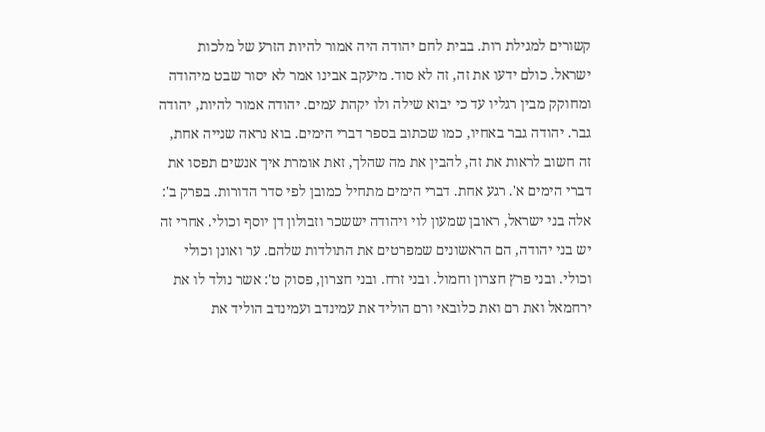קשורים למגילת רות. בבית לחם יהודה היה אמור להיות הזרע של מלכות ישראל. כולם ידעו את זה, זה לא סוד. מיעקב אבינו אמר לא יסור שבט מיהודה ומחוקק מבין רגליו עד כי יבוא שילה ולו יקהת עמים. יהודה אמור להיות, יהודה גבר. יהודה גבר באחיו, כמו שכתוב בספר דברי הימים. בוא נראה שנייה אחת, זה חשוב לראות את זה, להבין את מה שהלך, זאת אומרת איך אנשים תפסו את דברי הימים א'. רגע אחת. דברי הימים מתחיל כמובן לפי סדר הדורות. בפרק ב': אלה בני ישראל, ראובן שמעון לוי ויהודה יששכר וזבולון דן יוסף וכולי. אחרי זה יש בני יהודה, הם הראשונים שמפרטים את התולדות שלהם. ער ואונן וכולי וכולי. ובני פרץ חצרון וחמול. ובני זרח. ובני חצרון, פסוק ט': אשר נולד לו את ירחמאל ואת רם ואת כלובאי ורם הוליד את עמינדב ועמינדב הוליד את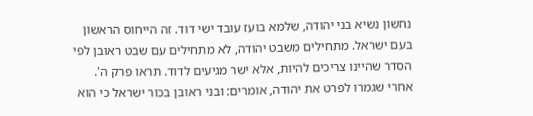נחשון נשיא בני יהודה, שלמא בועז עובד ישי דוד. זה הייחוס הראשון בעם ישראל. מתחילים משבט יהודה, לא מתחילים עם שבט ראובן לפי הסדר שהיינו צריכים להיות, אלא ישר מגיעים לדוד. תראו פרק ה'. אחרי שגמרו לפרט את יהודה, אומרים: ובני ראובן בכור ישראל כי הוא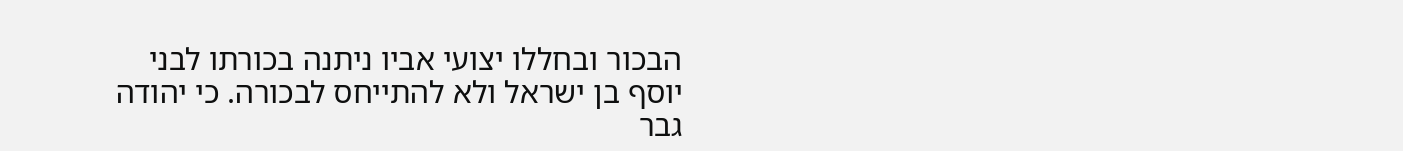הבכור ובחללו יצועי אביו ניתנה בכורתו לבני יוסף בן ישראל ולא להתייחס לבכורה. כי יהודה גבר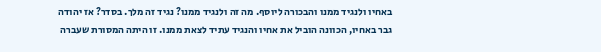באחיו ולנגיד ממנו והבכורה ליוסף. מה זה ולנגיד ממנו? נגיד זה מלך. בסדר? אז יהודה גבר באחיו, הכוונה הוביל את אחיו והנגיד עתיד לצאת ממנו. זו היתה המסורת שעברה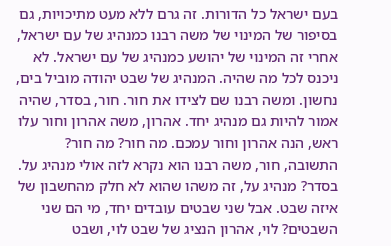בעם ישראל כל הדורות. זה גרם ללא מעט מתיכויות, גם בסיפור של המינוי של משה רבנו כמנהיג של עם ישראל, אחרי זה המינוי של יהושע כמנהיג של עם ישראל. לא ניכנס לכל מה שהיה. המנהיג של שבט יהודה מוביל בים, נחשון. ומשה רבנו שם לצידו את חור. חור, בסדר, שהיה אמור להיות גם מנהיג יחד. אהרון, משה אהרון וחור עלו ראש, הנה אהרון וחור עמכם. מה חור? מה חור? התשובה, חור, משה רבנו הוא נקרא לזה אולי מנהיג על. בסדר? מנהיג על, זה משהו שהוא לא חלק מהחשבון של איזה שבט. אבל שני שבטים עובדים יחד, מי הם שני השבטים? לוי, אהרון הנציג של שבט לוי, ושבט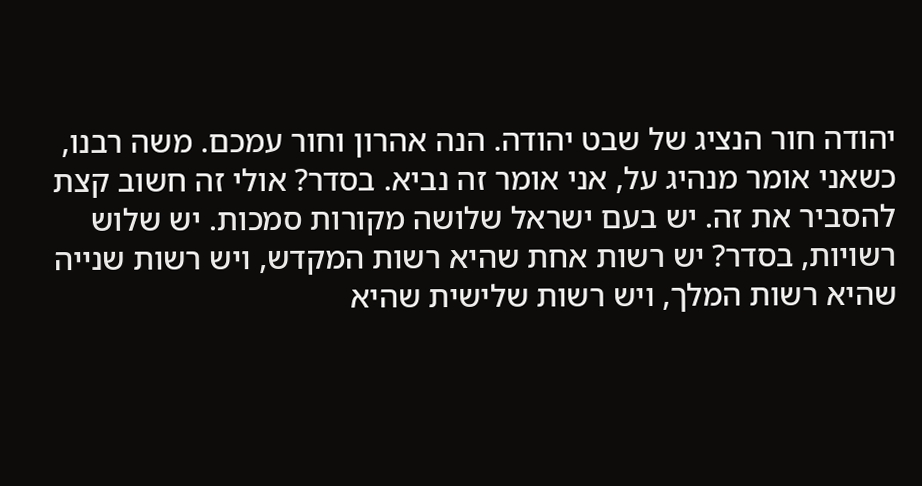יהודה חור הנציג של שבט יהודה. הנה אהרון וחור עמכם. משה רבנו, כשאני אומר מנהיג על, אני אומר זה נביא. בסדר? אולי זה חשוב קצת להסביר את זה. יש בעם ישראל שלושה מקורות סמכות. יש שלוש רשויות, בסדר? יש רשות אחת שהיא רשות המקדש, ויש רשות שנייה שהיא רשות המלך, ויש רשות שלישית שהיא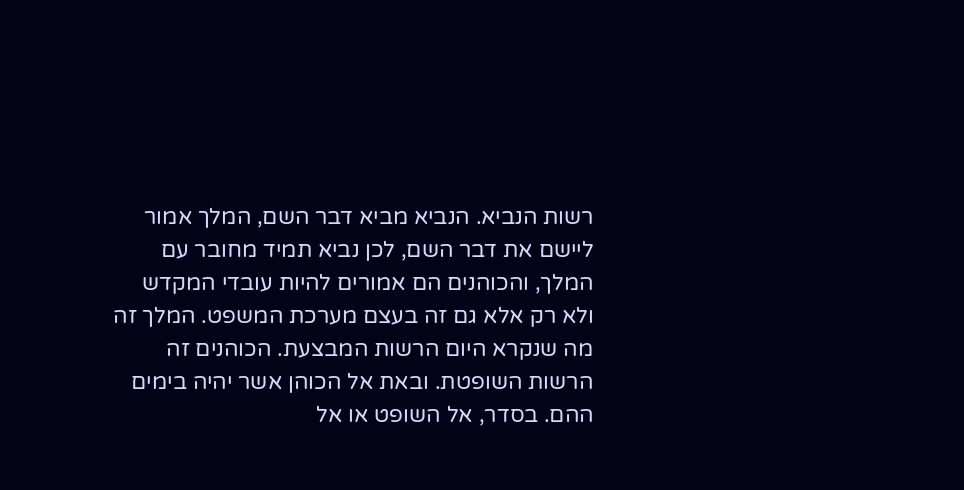רשות הנביא. הנביא מביא דבר השם, המלך אמור ליישם את דבר השם, לכן נביא תמיד מחובר עם המלך, והכוהנים הם אמורים להיות עובדי המקדש ולא רק אלא גם זה בעצם מערכת המשפט. המלך זה מה שנקרא היום הרשות המבצעת. הכוהנים זה הרשות השופטת. ובאת אל הכוהן אשר יהיה בימים ההם. בסדר, אל השופט או אל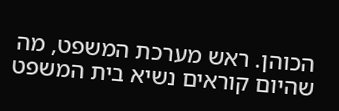הכוהן. ראש מערכת המשפט, מה שהיום קוראים נשיא בית המשפט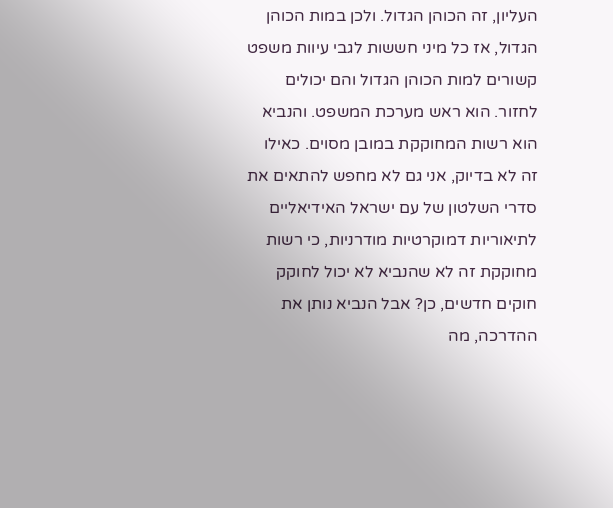העליון, זה הכוהן הגדול. ולכן במות הכוהן הגדול, אז כל מיני חששות לגבי עיוות משפט קשורים למות הכוהן הגדול והם יכולים לחזור. הוא ראש מערכת המשפט. והנביא הוא רשות המחוקקת במובן מסוים. כאילו זה לא בדיוק, אני גם לא מחפש להתאים את סדרי השלטון של עם ישראל האידיאליים לתיאוריות דמוקרטיות מודרניות, כי רשות מחוקקת זה לא שהנביא לא יכול לחוקק חוקים חדשים, כן? אבל הנביא נותן את ההדרכה, מה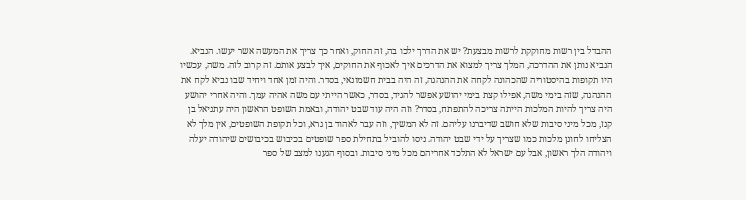ההבדל בין רשות מחוקקת לרשות מבצעת? יש את הדרך ילכו בה, זה החוק, ואחר כך צריך את המעשה אשר יעשו. הנביא. הנביא נותן את ההדרכה, המלך צריך למצוא את הדרכים איך לאכוף את החוקים, איך לבצע אותם. זה קרוב לזה. משה, עכשיו היו תקופות בהיסטוריה שהכהונה לקחה את ההנהגה, זה היה בבית חשמונאי, בסדר. והיה זמן אחד ויחיד שבו נביא לקח את ההנהגה, שזה בימי משה, אפילו קצת בימי יהושע אפשר להגיד, בסדר, כאשר הייתי עם משה אהיה עמך. והיה אחרי יהושע היה צריך להיות המלכות הייתה צריכה להתפתח, בסדר? וזה היה עוד שבט יהודה, ובאמת השופט הראשון היה עתניאל בן קנז, מכל מיני סיבות שלא חושב שדיברנו עליהם. זה לא המשיך, וזה עבר לאהוד בן גרא, וכל תקופת השופטים, אין מלך לא הצליחו לחונן מלכות כמו שצריך על ידי שבט יהודה. ניסו להוביל בתחילת ספר שופטים בכיבוש בכיבושים שיהודה יעלה ויהודה הלך ראשון, אבל עם ישראל לא התלכד אחריהם מכל מיני סיבות. ובסוף הגענו למצב של ספר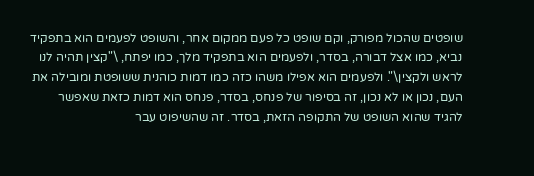שופטים שהכול מפורק, וקם שופט כל פעם ממקום אחר, והשופט לפעמים הוא בתפקיד נביא, כמו אצל דבורה, בסדר, ולפעמים הוא בתפקיד מלך, כמו יפתח, \"קצין תהיה לנו לראש ולקצין\". ולפעמים הוא אפילו משהו כזה כמו דמות כוהנית ששופטת ומובילה את העם, נכון או לא נכון, זה בסיפור של פנחס, בסדר, פנחס הוא דמות כזאת שאפשר להגיד שהוא השופט של התקופה הזאת, בסדר. זה שהשיפוט עבר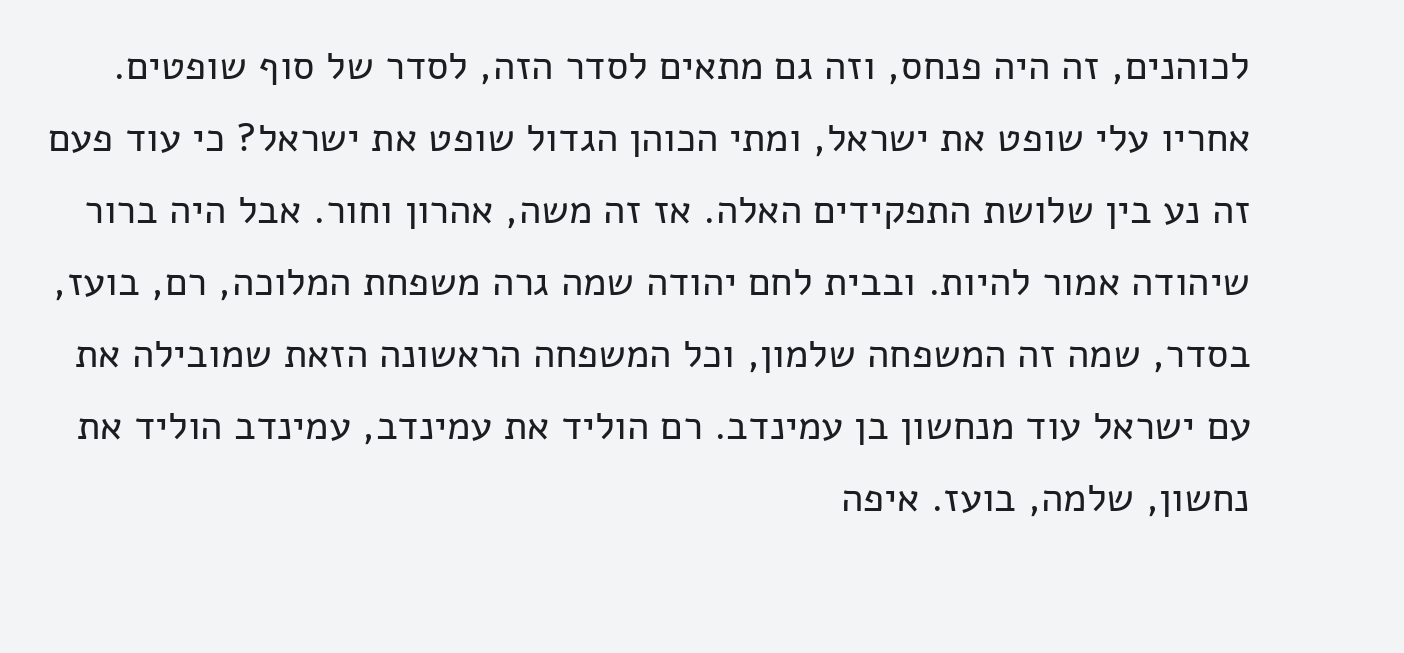לכוהנים, זה היה פנחס, וזה גם מתאים לסדר הזה, לסדר של סוף שופטים. אחריו עלי שופט את ישראל, ומתי הכוהן הגדול שופט את ישראל? כי עוד פעם זה נע בין שלושת התפקידים האלה. אז זה משה, אהרון וחור. אבל היה ברור שיהודה אמור להיות. ובבית לחם יהודה שמה גרה משפחת המלוכה, רם, בועז, בסדר, שמה זה המשפחה שלמון, וכל המשפחה הראשונה הזאת שמובילה את עם ישראל עוד מנחשון בן עמינדב. רם הוליד את עמינדב, עמינדב הוליד את נחשון, שלמה, בועז. איפה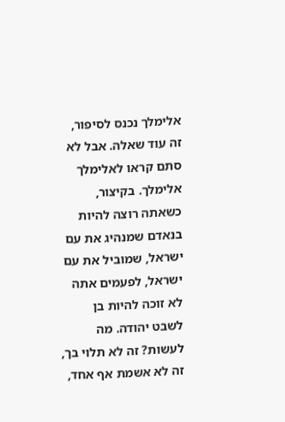אלימלך נכנס לסיפור, זה עוד שאלה. אבל לא סתם קראו לאלימלך אלימלך. בקיצור, כשאתה רוצה להיות בנאדם שמנהיג את עם ישראל, שמוביל את עם ישראל, לפעמים אתה לא זוכה להיות בן לשבט יהודה. מה לעשות? זה לא תלוי בך, זה לא אשמת אף אחד,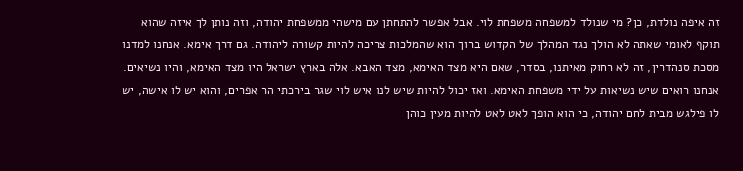זה איפה נולדת, כן? מי שנולד למשפחה משפחת לוי. אבל אפשר להתחתן עם מישהי ממשפחת יהודה, וזה נותן לך איזה שהוא תוקף לאומי שאתה לא הולך נגד המהלך של הקדוש ברוך הוא שהמלכות צריכה להיות קשורה ליהודה. גם דרך אימא. אנחנו למדנו מסכת סנהדרין, זה לא רחוק מאיתנו, בסדר, שאם היא מצד האימא, מצד האבא. אלה בארץ ישראל היו מצד האימא, והיו נשיאים. אנחנו רואים שיש נשיאות על ידי משפחת האימא. ואז יכול להיות שיש לנו איש לוי שגר בירכתי הר אפרים, והוא יש לו אישה, יש לו פילגש מבית לחם יהודה, כי הוא הופך לאט לאט להיות מעין כוהן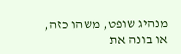מנהיג שופט, משהו כזה, או בונה את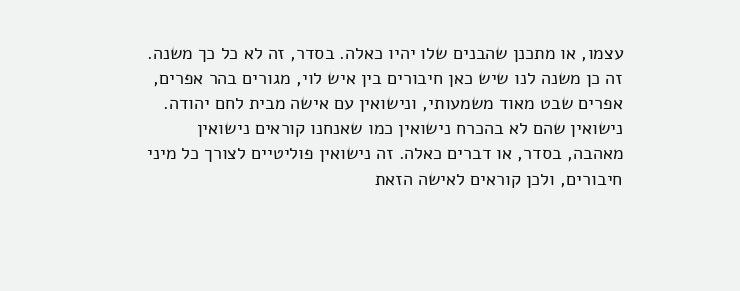עצמו, או מתכנן שהבנים שלו יהיו כאלה. בסדר, זה לא כל כך משנה. זה כן משנה לנו שיש כאן חיבורים בין איש לוי, מגורים בהר אפרים, אפרים שבט מאוד משמעותי, ונישואין עם אישה מבית לחם יהודה. נישואין שהם לא בהכרח נישואין כמו שאנחנו קוראים נישואין מאהבה, בסדר, או דברים כאלה. זה נישואין פוליטיים לצורך כל מיני חיבורים, ולכן קוראים לאישה הזאת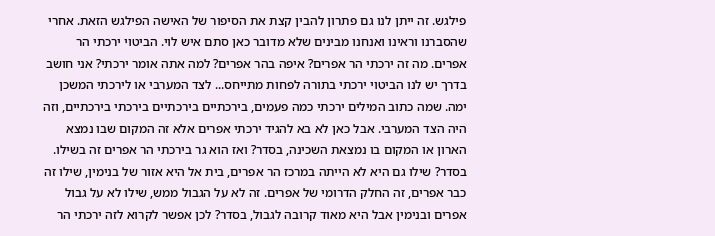פילגש. זה ייתן לנו גם פתרון להבין קצת את הסיפור של האישה הפילגש הזאת. אחרי שהסברנו וראינו ואנחנו מבינים שלא מדובר כאן סתם איש לוי. הביטוי ירכתי הר אפרים. מה זה ירכתי הר אפרים? איפה בהר אפרים? למה אתה אומר ירכתי? אני חושב בדרך יש לנו הביטוי ירכתי בתורה לפחות מתייחס... לצד המערבי או לירכתי המשכן ימה. שמה כתוב המילים ירכתי כמה פעמים, בירכתיים בירכתיים בירכתי בירכתיים, וזה היה הצד המערבי. אבל כאן לא בא להגיד ירכתי אפרים אלא זה המקום שבו נמצא הארון או המקום בו נמצאת השכינה, בסדר? ואז הוא גר בירכתי הר אפרים זה בשילו. בסדר? שילו גם היא לא הייתה במרכז הר אפרים, בית אל היא אזור של בנימין, שילו זה כבר אפרים, זה החלק הדרומי של אפרים. זה לא על הגבול ממש, שילו לא על גבול אפרים ובנימין אבל היא מאוד קרובה לגבול, בסדר? לכן אפשר לקרוא לזה ירכתי הר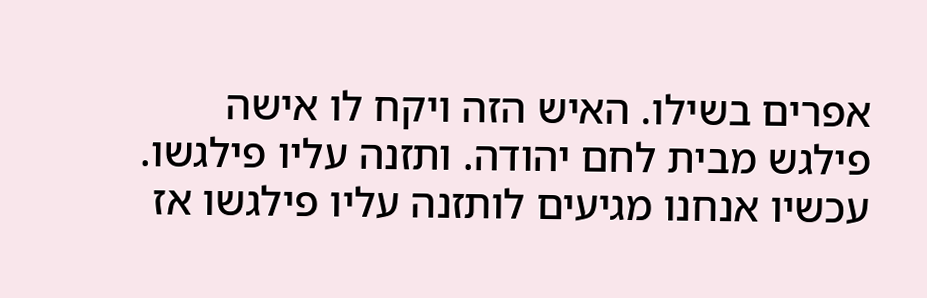אפרים בשילו. האיש הזה ויקח לו אישה פילגש מבית לחם יהודה. ותזנה עליו פילגשו. עכשיו אנחנו מגיעים לותזנה עליו פילגשו אז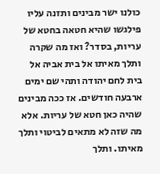כולנו ישר מבינים ותזנה עליו פילגשו שהיא חטאה בחטא של עריות, בסדר? ואז מה שקרה ותלך מאיתו אל בית אביה אל בית לחם יהודה ותהי שם ימים ארבעה חודשים. אז ככה מבינים שהיה כאן חטא של עריות. אלא מה שזה לא מתאים לביטוי ותלך מאיתו. ותלך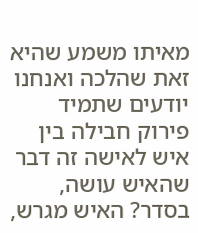מאיתו משמע שהיא זאת שהלכה ואנחנו יודעים שתמיד פירוק חבילה בין איש לאישה זה דבר שהאיש עושה, בסדר? האיש מגרש,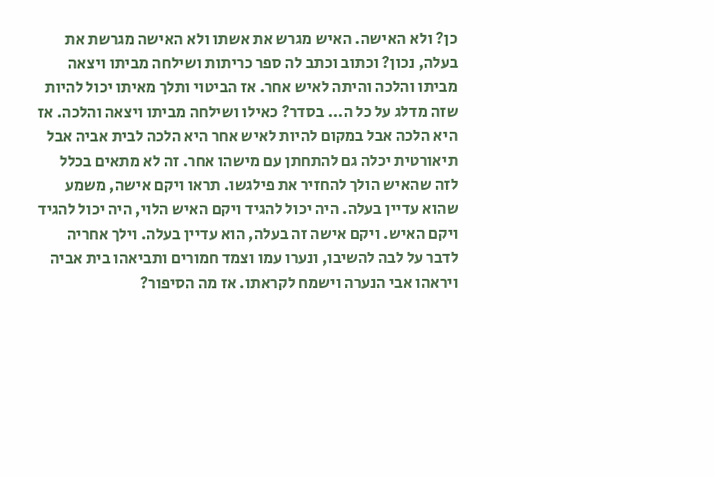כן? ולא האישה. האיש מגרש את אשתו ולא האישה מגרשת את בעלה, נכון? וכתוב וכתב לה ספר כריתות ושילחה מביתו ויצאה מביתו והלכה והיתה לאיש אחר. אז הביטוי ותלך מאיתו יכול להיות שזה מדלג על כל ה... בסדר? כאילו ושילחה מביתו ויצאה והלכה. אז היא הלכה אבל במקום להיות לאיש אחר היא הלכה לבית אביה אבל תיאורטית יכלה גם להתחתן עם מישהו אחר. זה לא מתאים בכלל לזה שהאיש הולך להחזיר את פילגשו. תראו ויקם אישה, משמע שהוא עדיין בעלה. היה יכול להגיד ויקם האיש הלוי, היה יכול להגיד ויקם האיש. ויקם אישה זה בעלה, הוא עדיין בעלה. וילך אחריה לדבר על לבה להשיבו, ונערו עמו וצמד חמורים ותביאהו בית אביה ויראהו אבי הנערה וישמח לקראתו. אז מה הסיפור?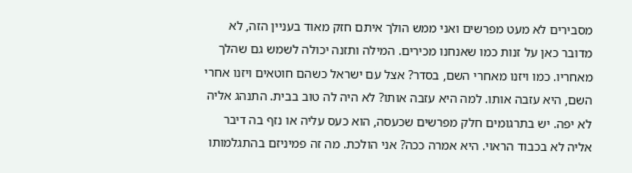מסבירים לא מעט מפרשים ואני ממש הולך איתם חזק מאוד בעניין הזה, לא מדובר כאן על זנות כמו שאנחנו מכירים. המילה ותזנה יכולה לשמש גם שהלך מאחריו. כמו ויזנו מאחרי השם, בסדר? אצל עם ישראל כשהם חוטאים ויזנו אחרי השם, היא עזבה אותו. למה היא עזבה אותו? לא היה לה טוב בבית. התנהג אליה לא יפה. יש בתרגומים חלק מפרשים שכעסה, הוא כעס עליה או נזף בה דיבר אליה לא בכבוד הראוי. היא אמרה ככה? אני הולכת. מה זה פמיניזם בהתגלמותו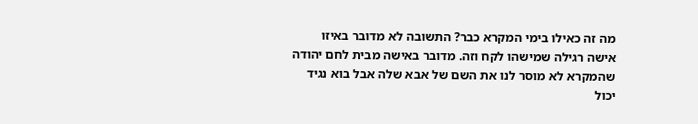מה זה כאילו בימי המקרא כבר? התשובה לא מדובר באיזו אישה רגילה שמישהו לקח וזה. מדובר באישה מבית לחם יהודה שהמקרא לא מוסר לנו את השם של אבא שלה אבל בוא נגיד יכול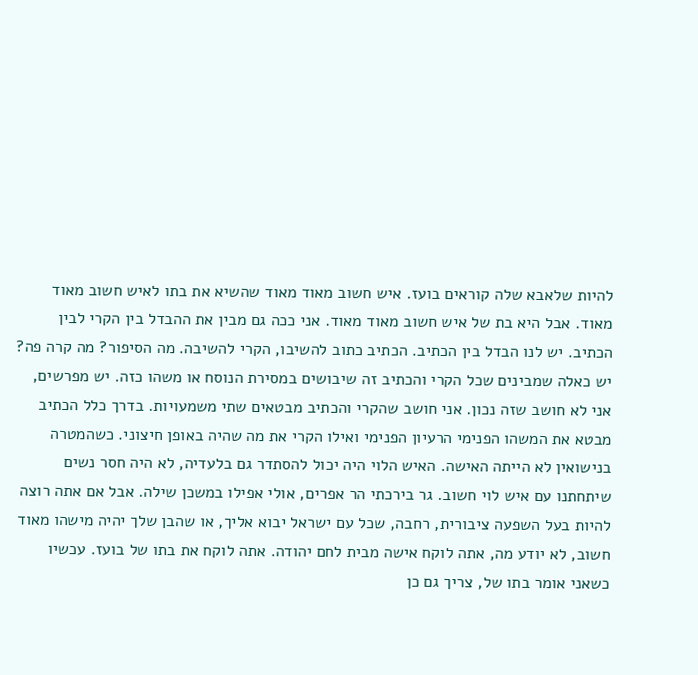להיות שלאבא שלה קוראים בועז. איש חשוב מאוד מאוד שהשיא את בתו לאיש חשוב מאוד מאוד. אבל היא בת של איש חשוב מאוד מאוד. אני ככה גם מבין את ההבדל בין הקרי לבין הכתיב. יש לנו הבדל בין הכתיב. הכתיב כתוב להשיבו, הקרי להשיבה. מה הסיפור? מה קרה פה? יש כאלה שמבינים שכל הקרי והכתיב זה שיבושים במסירת הנוסח או משהו כזה. יש מפרשים, אני לא חושב שזה נכון. אני חושב שהקרי והכתיב מבטאים שתי משמעויות. בדרך כלל הכתיב מבטא את המשהו הפנימי הרעיון הפנימי ואילו הקרי את מה שהיה באופן חיצוני. כשהמטרה בנישואין לא הייתה האישה. האיש הלוי היה יכול להסתדר גם בלעדיה, לא היה חסר נשים שיתחתנו עם איש לוי חשוב. גר בירכתי הר אפרים, אולי אפילו במשכן שילה. אבל אם אתה רוצה להיות בעל השפעה ציבורית, רחבה, שכל עם ישראל יבוא אליך, או שהבן שלך יהיה מישהו מאוד חשוב, לא יודע מה, אתה לוקח אישה מבית לחם יהודה. אתה לוקח את בתו של בועז. עכשיו כשאני אומר בתו של, צריך גם כן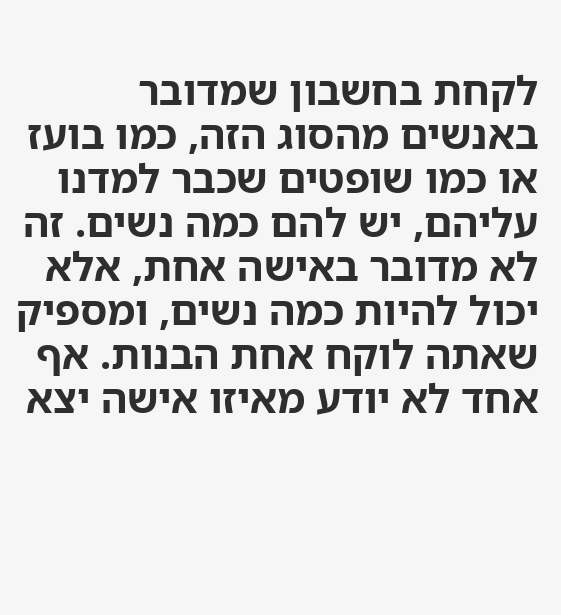לקחת בחשבון שמדובר באנשים מהסוג הזה, כמו בועז או כמו שופטים שכבר למדנו עליהם, יש להם כמה נשים. זה לא מדובר באישה אחת, אלא יכול להיות כמה נשים, ומספיק שאתה לוקח אחת הבנות. אף אחד לא יודע מאיזו אישה יצא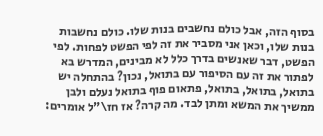בסוף הזה, אבל כולם נחשבים בנות שלו. כולם נחשבות בנות שלו, וכאן אני מסביר את זה לפי הפשט לפחות. לפי הפשט, דבר שאנשים בדרך כלל לא מבינים, המדרש בא לפתור את זה עם הסיפור עם בתואל, נכון? בהתחלה יש בתואל, בתואל, בתואל, פתאום פוף בתואל נעלם ולבן ממשיך את המשא ומתן לבד. מה קרה? אז חז\"ל אומרים: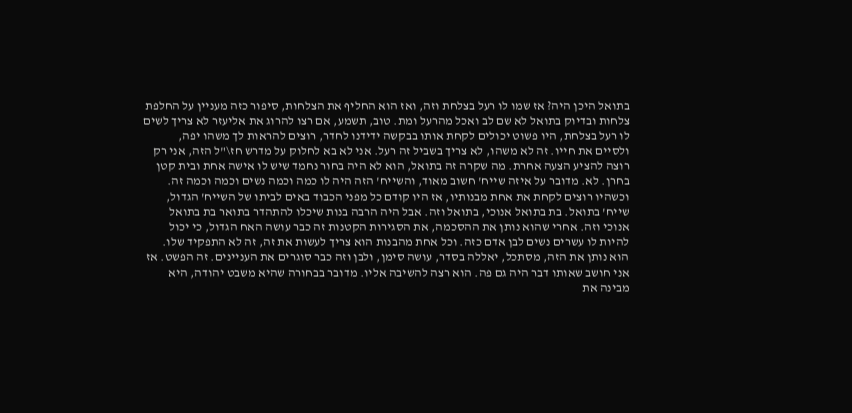בתואל היכן היה? אז שמו לו רעל בצלחת וזה, ואז הוא החליף את הצלחות, סיפור כזה מעניין על החלפת צלחות ובדיוק בתואל לא שם לב ואכל מהרעל ומת. טוב, תשמע, אם רצו להרוג את אליעזר לא צריך לשים לו רעל בצלחת, היו פשוט יכולים לקחת אותו בבקשה ידידנו לחדר, רוצים להראות לך משהו יפה, ולסיים את חייו. זה לא משהו, לא צריך בשביל זה רעל. אני לא בא לחלוק על מדרש חז\"ל הזה, אני רק רוצה להציע הצעה אחרת. מה שקרה זה בתואל, הוא לא היה בחור נחמד שיש לו אישה אחת ובית קטן בחרן. לא. מדובר על איזה שייח' חשוב מאוד, והשייח' הזה היה לו כמה וכמה נשים וכמה וכמה זה. וכשהיו רוצים לקחת את אחת מבנותיו, אז היו קודם כל מפני הכבוד באים לביתו של השייח' הגדול, שייח' בתואל. בת בתואל אנוכי, בתואל וזה. אבל היה הרבה בנות שיכלו להתהדר בתואר בת בתואל אנוכי וזה. אחרי שהוא נותן את ההסכמה, את הסגירות הקטנות זה כבר עושה האח הגדול, כי יכול להיות לו עשרים נשים לבן אדם כזה. וכל אחת מהבנות הוא צריך לעשות את זה, זה לא התפקיד שלו. הוא נותן את הזה, מסתכל, יאללה בסדר, עושה סימן, ולבן וזה כבר סוגרים את העניינים. זה הפשט. אז אני חושב שאותו דבר היה גם פה. הוא רצה להשיבה אליו. מדובר בבחורה שהיא משבט יהודה, היא מבינה את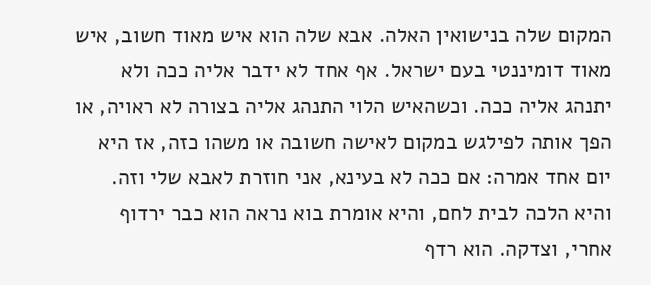המקום שלה בנישואין האלה. אבא שלה הוא איש מאוד חשוב, איש מאוד דומיננטי בעם ישראל. אף אחד לא ידבר אליה ככה ולא יתנהג אליה ככה. וכשהאיש הלוי התנהג אליה בצורה לא ראויה, או הפך אותה לפילגש במקום לאישה חשובה או משהו כזה, אז היא יום אחד אמרה: אם ככה לא בעינא, אני חוזרת לאבא שלי וזה. והיא הלכה לבית לחם, והיא אומרת בוא נראה הוא כבר ירדוף אחרי, וצדקה. הוא רדף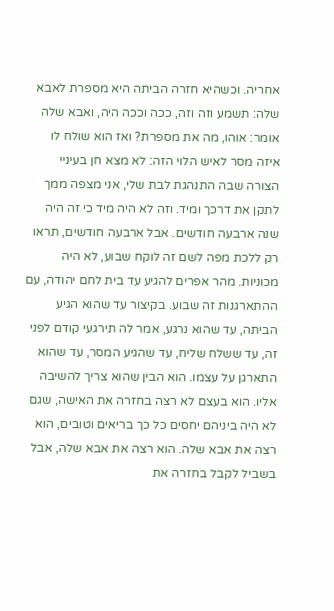אחריה. וכשהיא חזרה הביתה היא מספרת לאבא שלה: תשמע וזה וזה, ככה וככה היה, ואבא שלה אומר: אוהו, מה את מספרת? ואז הוא שולח לו איזה מסר לאיש הלוי הזה: לא מצא חן בעיניי הצורה שבה התנהגת לבת שלי, אני מצפה ממך לתקן את דרכך ומיד. וזה לא היה מיד כי זה היה שנה ארבעה חודשים. אבל ארבעה חודשים, תראו רק ללכת מפה לשם זה לוקח שבוע, לא היה מכוניות. מהר אפרים להגיע עד בית לחם יהודה, עם ההתארגנות זה שבוע. בקיצור עד שהוא הגיע הביתה, עד שהוא נרגע, אמר לה תירגעי קודם לפני זה, עד ששלח שליח, עד שהגיע המסר, עד שהוא התארגן על עצמו. הוא הבין שהוא צריך להשיבה אליו. הוא בעצם לא רצה בחזרה את האישה, שגם לא היה ביניהם יחסים כל כך בריאים וטובים, הוא רצה את אבא שלה. הוא רצה את אבא שלה, אבל בשביל לקבל בחזרה את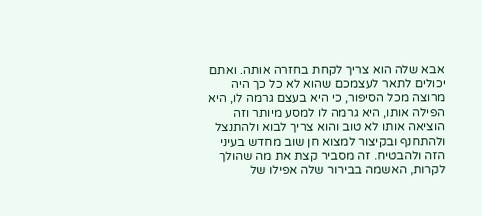אבא שלה הוא צריך לקחת בחזרה אותה. ואתם יכולים לתאר לעצמכם שהוא לא כל כך היה מרוצה מכל הסיפור, כי היא בעצם גרמה לו, היא הפילה אותו, היא גרמה לו למסע מיותר וזה הוציאה אותו לא טוב והוא צריך לבוא ולהתנצל ולהתחנף ובקיצור למצוא חן שוב מחדש בעיני הזה ולהבטיח. זה מסביר קצת את מה שהולך לקרות, האשמה בבירור שלה אפילו של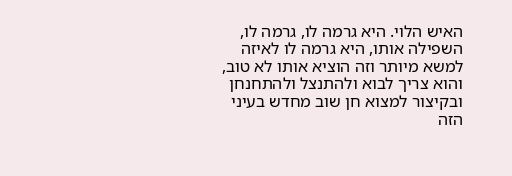האיש הלוי. היא גרמה לו, גרמה לו, השפילה אותו, היא גרמה לו לאיזה למשא מיותר וזה הוציא אותו לא טוב, והוא צריך לבוא ולהתנצל ולהתחנחן ובקיצור למצוא חן שוב מחדש בעיני הזה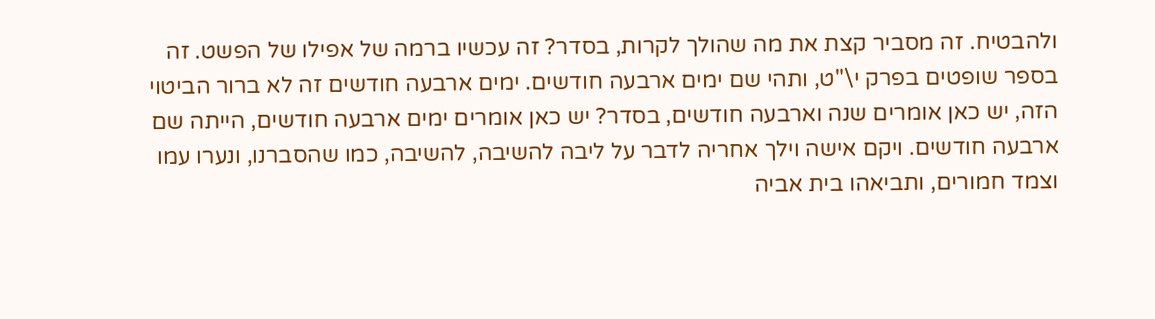ולהבטיח. זה מסביר קצת את מה שהולך לקרות, בסדר? זה עכשיו ברמה של אפילו של הפשט. זה בספר שופטים בפרק י\"ט, ותהי שם ימים ארבעה חודשים. ימים ארבעה חודשים זה לא ברור הביטוי הזה, יש כאן אומרים שנה וארבעה חודשים, בסדר? יש כאן אומרים ימים ארבעה חודשים, הייתה שם ארבעה חודשים. ויקם אישה וילך אחריה לדבר על ליבה להשיבה, להשיבה, כמו שהסברנו, ונערו עמו וצמד חמורים, ותביאהו בית אביה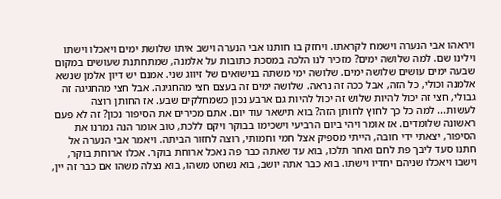ויראהו אבי הנערה וישמח לקראתו. ויחזק בו חותנו אבי הנערה וישב איתו שלושת ימים ויאכלו וישתו וילינו שם. למה שלושה ימים? מזכיר לנו הלכה במסכת כתובות על אלמנה, שמתחתנת שעושים במקום שבעה ימים עושים שלושה ימים. שלושה ימי משתה בנישואים של זיווג שני. אמנם יש דיון אלמן שנשא אלמנה וכולי, כל הזה, אבל ככה זה נראה. שלושה ימים זה בעצם חצי מהחגיגה. אבל חצי מהחגיגה זה גבולי, חצי זה יכול להיות שלוש זה יכול להיות גם ארבע נכון כשמחלקים שבע. אז החותן רוצה לעשות... למה כל כך לחוץ לחותן הזה? בוא תישאר עוד יום. אתם מכירים את הסיפור נכון? זה לא פעם ראשונה שלומדים. אז אומר ויהי ביום הרביעי וישכימו בבוקר ויקם ללכת, טוב אומר הנה גמרנו את הסיפור, יצאתי ידי חובה, הייתי מספיק אצל חמי וחמותי, רוצה לחזור הביתה. ויאמר אבי הנערה אל חתנו סעד ליבך פת לחם ואחר תלכו, בוא עד שאתה כבר פה נאכל ארוחת בוקר. אכלו ארוחת בוקר, וישבו ויאכלו שניהם יחדיו וישתו. בוא כבר אתה יושב, בוא נשחט משהו, בוא נצלה משהו אם כבר זה יין,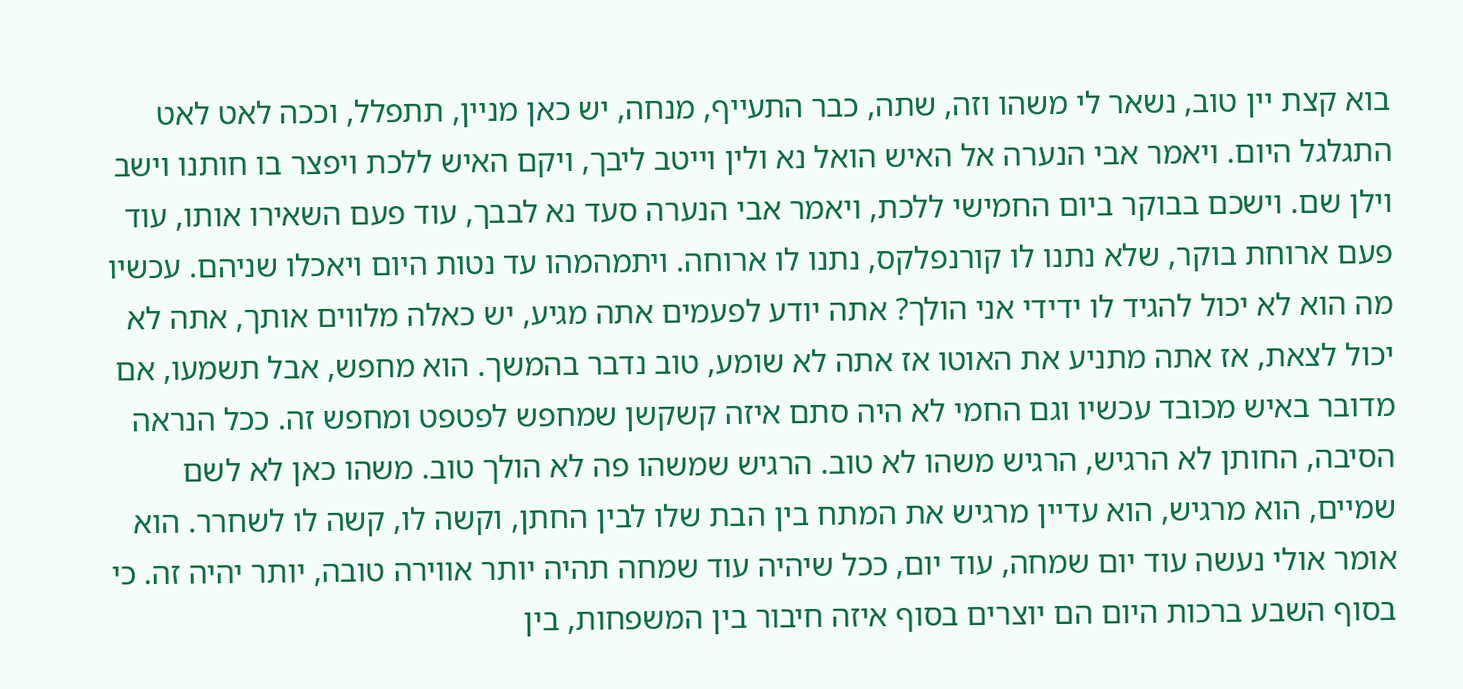בוא קצת יין טוב, נשאר לי משהו וזה, שתה, כבר התעייף, מנחה, יש כאן מניין, תתפלל, וככה לאט לאט התגלגל היום. ויאמר אבי הנערה אל האיש הואל נא ולין וייטב ליבך, ויקם האיש ללכת ויפצר בו חותנו וישב וילן שם. וישכם בבוקר ביום החמישי ללכת, ויאמר אבי הנערה סעד נא לבבך, עוד פעם השאירו אותו, עוד פעם ארוחת בוקר, שלא נתנו לו קורנפלקס, נתנו לו ארוחה. ויתמהמהו עד נטות היום ויאכלו שניהם. עכשיו מה הוא לא יכול להגיד לו ידידי אני הולך? אתה יודע לפעמים אתה מגיע, יש כאלה מלווים אותך, אתה לא יכול לצאת, אז אתה מתניע את האוטו אז אתה לא שומע, טוב נדבר בהמשך. הוא מחפש, אבל תשמעו, אם מדובר באיש מכובד עכשיו וגם החמי לא היה סתם איזה קשקשן שמחפש לפטפט ומחפש זה. ככל הנראה הסיבה, החותן לא הרגיש, הרגיש משהו לא טוב. הרגיש שמשהו פה לא הולך טוב. משהו כאן לא לשם שמיים, הוא מרגיש, הוא עדיין מרגיש את המתח בין הבת שלו לבין החתן, וקשה לו, קשה לו לשחרר. הוא אומר אולי נעשה עוד יום שמחה, עוד יום, ככל שיהיה עוד שמחה תהיה יותר אווירה טובה, יותר יהיה זה. כי בסוף השבע ברכות היום הם יוצרים בסוף איזה חיבור בין המשפחות, בין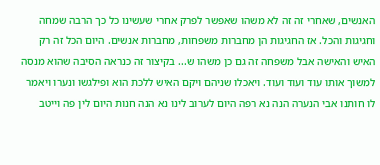האנשים, שאחרי זה זה לא משהו שאפשר לפרק אחרי שעשינו כל כך הרבה שמחה וחגיגות והכל. אז החגיגות הן מחברות משפחות, מחברות אנשים. היום הכל זה רק האיש והאישה אבל משפחה זה גם כן משהו ש... בקיצור זה כנראה הסיבה שהוא מנסה למשוך אותו עוד ועוד ועוד. ויאכלו שניהם ויקם האיש ללכת הוא ופילגשו ונערו ויאמר לו חותנו אבי הנערה הנה נא רפה היום לערוב לינו נא הנה חנות היום לין פה וייטב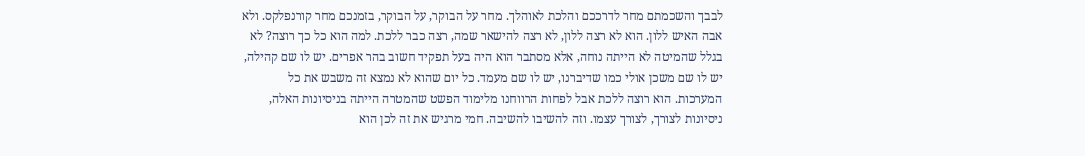לבבך והשכמתם מחר לדרככם והלכת לאוהלך. מחר על הבוקר, על הבוקר, בזמנכם מחר קורנפלקס. ולא אבה האיש ללון. הוא לא רצה ללון, לא רצה להישאר שמה, רצה כבר ללכת. למה הוא כל כך רוצה? לא בגלל שהמיטה לא הייתה נוחה, אלא מסתבר הוא היה בעל תפקיד חשוב בהר אפרים. יש לו שם קהילה, יש לו שם משכן אולי כמו שדיברנו, יש לו שם מעמד. כל יום שהוא לא נמצא זה משבש את כל המערכות. הוא רוצה ללכת אבל לפחות הרווחנו מלימוד הפשט שהמטרה הייתה בניסיונות האלה, ניסיונות לצורך, לצורך עצמו. וזה להשיבו להשיבה. חמי מרגיש את זה לכן הוא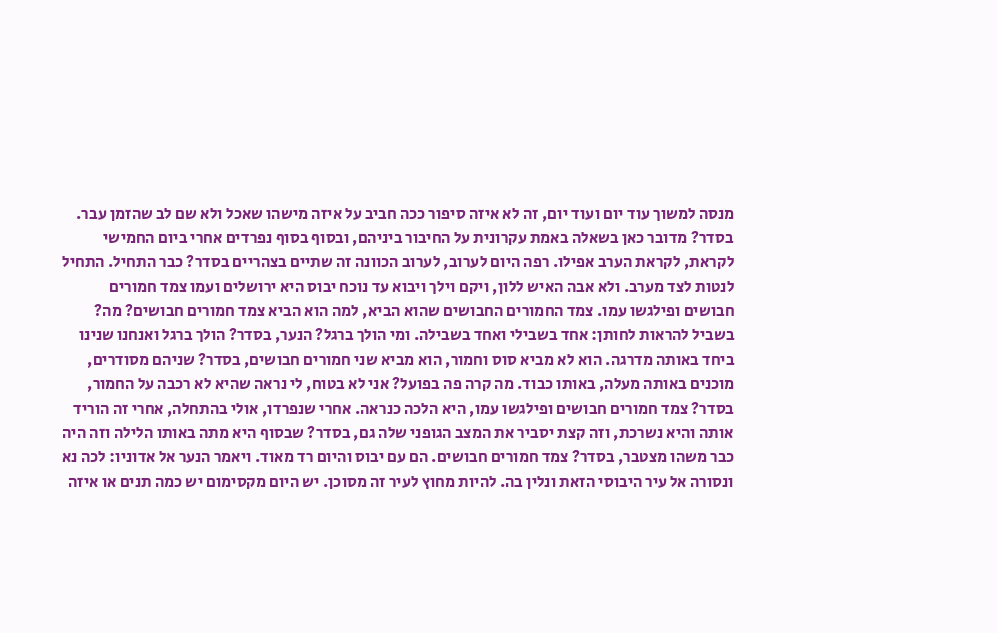מנסה למשוך עוד יום ועוד יום, זה לא איזה סיפור ככה חביב על איזה מישהו שאכל ולא שם לב שהזמן עבר. בסדר? מדובר כאן בשאלה באמת עקרונית על החיבור ביניהם, ובסוף בסוף נפרדים אחרי ביום החמישי לקראת, לקראת הערב אפילו. רפה היום לערוב, לערוב הכוונה זה שתיים בצהריים בסדר? כבר התחיל. התחיל לנטות לצד מערב. ולא אבה האיש ללון, ויקם וילך ויבוא עד נוכח יבוס היא ירושלים ועמו צמד חמורים חבושים ופילגשו עמו. צמד החמורים החבושים שהוא הביא, למה הוא הביא צמד חמורים חבושים? מה? בשביל להראות לחותן: אחד בשבילי ואחד בשבילה. ומי הולך ברגל? הנער, בסדר? הולך ברגל ואנחנו שנינו ביחד באותה מדרגה. הוא לא מביא סוס וחמור, הוא מביא שני חמורים חבושים, בסדר? שניהם מסודרים, מוכנים באותה מעלה, באותו כבוד. מה קרה פה בפועל? אני לא בטוח, לי נראה שהיא לא רכבה על החמור, בסדר? צמד חמורים חבושים ופילגשו עמו, היא הלכה כנראה. אחרי שנפרדו, אולי בהתחלה, אחרי זה הוריד אותה והיא נשרכת, וזה קצת יסביר את המצב הגופני שלה גם, בסדר? שבסוף היא מתה באותו הלילה וזה היה כבר משהו מצטבר, בסדר? צמד חמורים חבושים. הם עם יבוס והיום רד מאוד. ויאמר הנער אל אדוניו: לכה נא ונסורה אל עיר היבוסי הזאת ונלין בה. להיות מחוץ לעיר זה מסוכן. יש היום מקסימום יש כמה תנים או איזה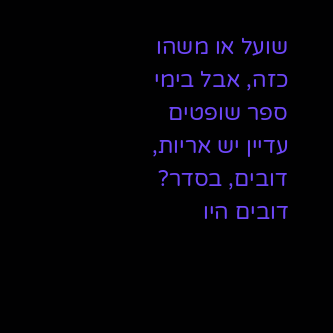שועל או משהו כזה, אבל בימי ספר שופטים עדיין יש אריות, דובים, בסדר? דובים היו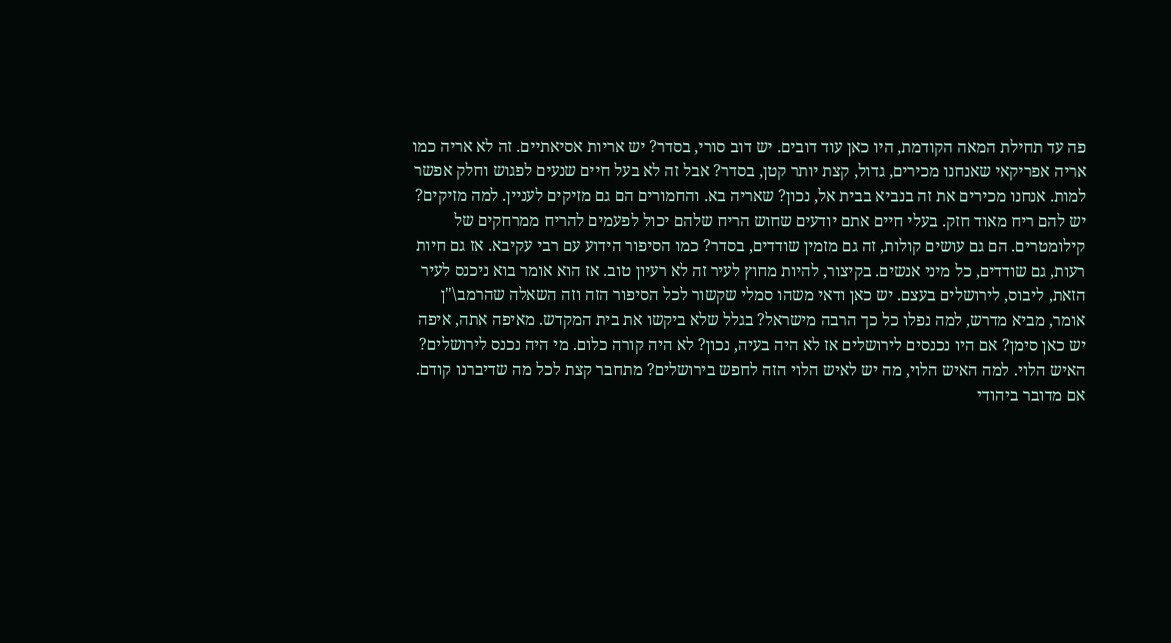פה עד תחילת המאה הקודמת, היו כאן עוד דובים. יש דוב סורי, בסדר? יש אריות אסיאתיים. זה לא אריה כמו אריה אפריקאי שאנחנו מכירים, גדול, קצת יותר קטן, בסדר? אבל זה לא בעל חיים שנעים לפגוש וחלק אפשר למות. אנחנו מכירים את זה בנביא בבית אל, נכון? שאריה בא. והחמורים הם גם מזיקים לעניין. למה מזיקים? יש להם ריח מאוד חזק. בעלי חיים אתם יודעים שחוש הריח שלהם יכול לפעמים להריח ממרחקים של קילומטרים. הם גם עושים קולות, זה גם מזמין שודדים, בסדר? כמו הסיפור הידוע עם רבי עקיבא. אז גם חיות רעות, גם שודדים, כל מיני אנשים. בקיצור, להיות מחוץ לעיר זה לא רעיון טוב. אז הוא אומר בוא ניכנס לעיר הזאת, ליבוס, לירושלים בעצם. יש כאן ודאי משהו סמלי שקשור לכל הסיפור הזה וזה השאלה שהרמב\"ן אומר, מביא מדרש, למה נפלו כל כך הרבה מישראל? בגלל שלא ביקשו את בית המקדש. מאיפה אתה, איפה יש כאן סימן? אם היו נכנסים לירושלים אז לא היה בעיה, נכון? לא היה קורה כלום. מי היה נכנס לירושלים? האיש הלוי. למה האיש הלוי, מה יש לאיש הלוי הזה לחפש בירושלים? מתחבר קצת לכל מה שדיברנו קודם. אם מדובר ביהודי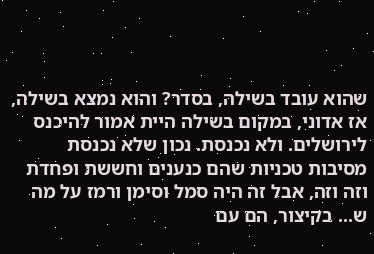שהוא עובד בשילה, בסדר? והוא נמצא בשילה, אז אדוני, במקום בשילה היית אמור להיכנס לירושלים. ולא נכנסת. נכון שלא נכנסת מסיבות טכניות שהם כנענים וחששת ופחדת וזה וזה, אבל זה היה סמל וסימן ורמז על מה ש... בקיצור, הם עם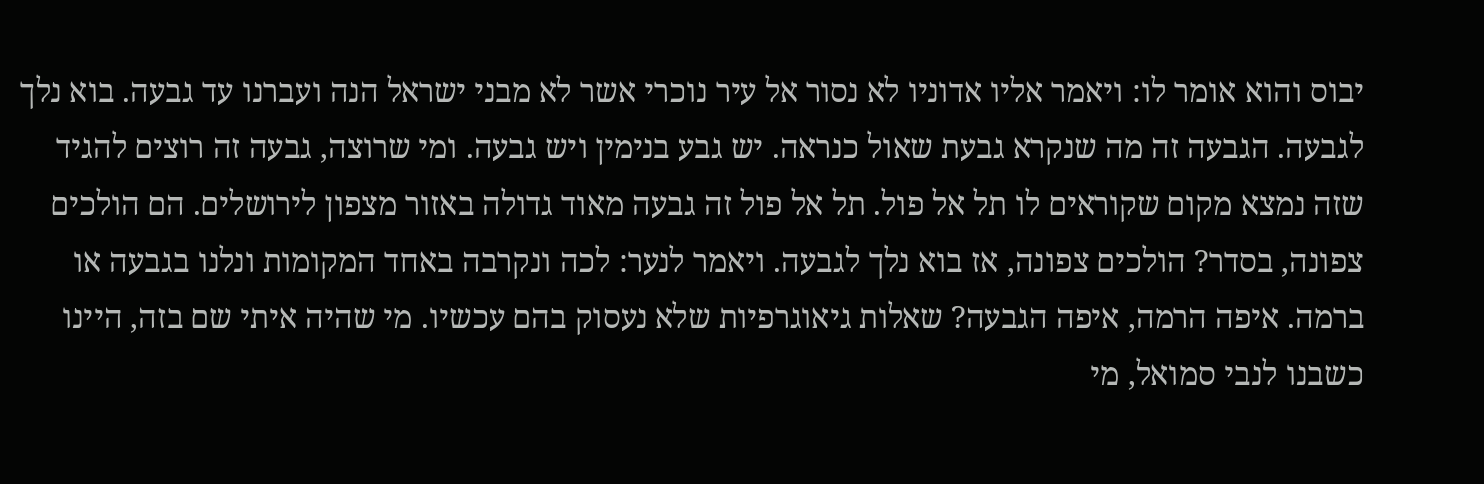יבוס והוא אומר לו: ויאמר אליו אדוניו לא נסור אל עיר נוכרי אשר לא מבני ישראל הנה ועברנו עד גבעה. בוא נלך לגבעה. הגבעה זה מה שנקרא גבעת שאול כנראה. יש גבע בנימין ויש גבעה. ומי שרוצה, גבעה זה רוצים להגיד שזה נמצא מקום שקוראים לו תל אל פול. תל אל פול זה גבעה מאוד גדולה באזור מצפון לירושלים. הם הולכים צפונה, בסדר? הולכים צפונה, אז בוא נלך לגבעה. ויאמר לנער: לכה ונקרבה באחד המקומות ונלנו בגבעה או ברמה. איפה הרמה, איפה הגבעה? שאלות גיאוגרפיות שלא נעסוק בהם עכשיו. מי שהיה איתי שם בזה, היינו כשבנו לנבי סמואל, מי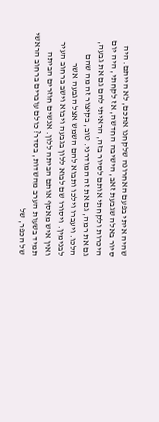שהיה איתי בפעם האחרונה שלקחנו אתכם, לא הייתם. היה סיור באלה שגבעת זאב, הישיבה החדשה, אז לקחתי, היה יום היכרות ולקחתי אותם לסיור בזה, הראיתי להם גם את גבעה, גם את רמה, גם את זה המודרני. טוב, בקיצור זה מה שהם הלכו. ויעברו וילכו ותבוא להם השמש אצל הגבעה אשר לבנימין. ויסורו שם לבוא ללון בגבעה ויבוא וישב ברחוב העיר ואין איש מאסף אותם הביתה ללון. אנשים חוזרים הביתה תמיד בשעות הערב מהשדות, בסדר? כולם עוברים ברחוב הראשי של הכפר, של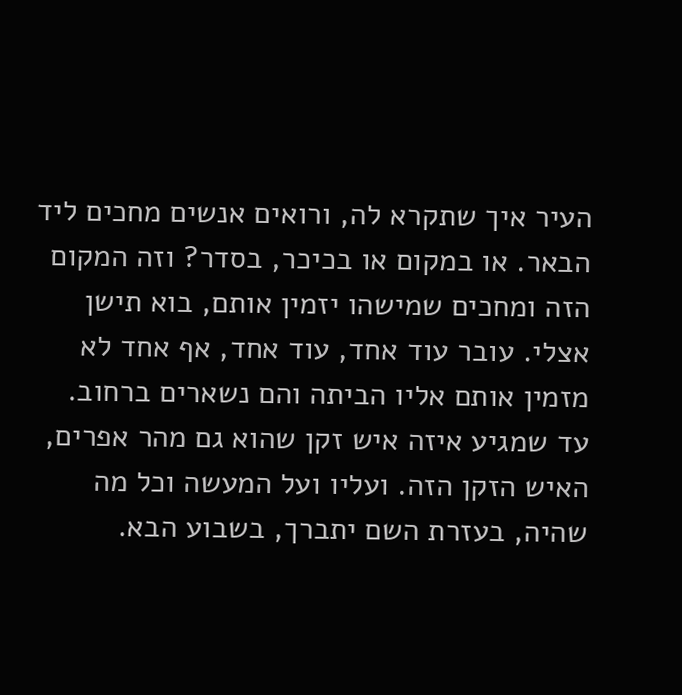העיר איך שתקרא לה, ורואים אנשים מחכים ליד הבאר. או במקום או בכיכר, בסדר? וזה המקום הזה ומחכים שמישהו יזמין אותם, בוא תישן אצלי. עובר עוד אחד, עוד אחד, אף אחד לא מזמין אותם אליו הביתה והם נשארים ברחוב. עד שמגיע איזה איש זקן שהוא גם מהר אפרים, האיש הזקן הזה. ועליו ועל המעשה וכל מה שהיה, בעזרת השם יתברך, בשבוע הבא.